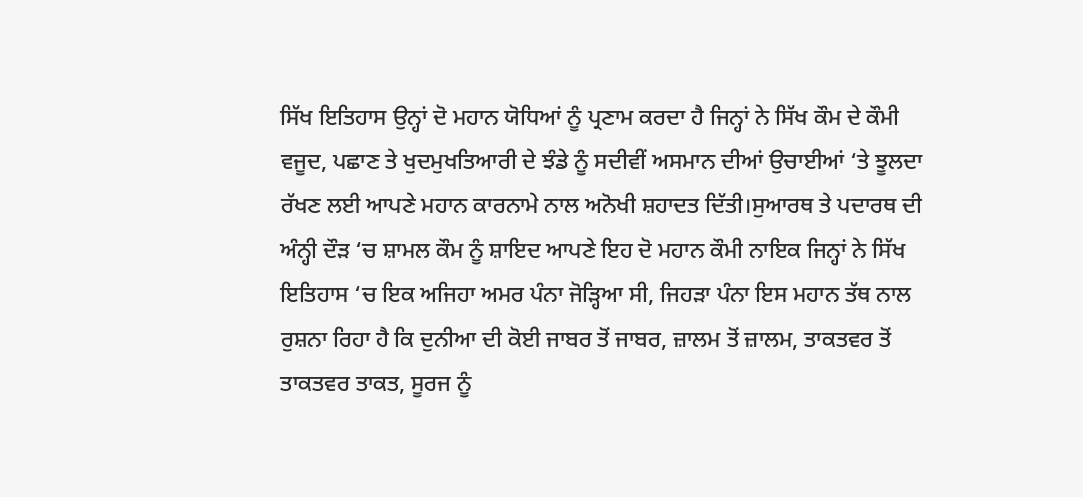ਸਿੱਖ ਇਤਿਹਾਸ ਉਨ੍ਹਾਂ ਦੋ ਮਹਾਨ ਯੋਧਿਆਂ ਨੂੰ ਪ੍ਰਣਾਮ ਕਰਦਾ ਹੈ ਜਿਨ੍ਹਾਂ ਨੇ ਸਿੱਖ ਕੌਮ ਦੇ ਕੌਮੀ ਵਜੂਦ, ਪਛਾਣ ਤੇ ਖੁਦਮੁਖਤਿਆਰੀ ਦੇ ਝੰਡੇ ਨੂੰ ਸਦੀਵੀਂ ਅਸਮਾਨ ਦੀਆਂ ਉਚਾਈਆਂ ‘ਤੇ ਝੂਲਦਾ ਰੱਖਣ ਲਈ ਆਪਣੇ ਮਹਾਨ ਕਾਰਨਾਮੇ ਨਾਲ ਅਨੋਖੀ ਸ਼ਹਾਦਤ ਦਿੱਤੀ।ਸੁਆਰਥ ਤੇ ਪਦਾਰਥ ਦੀ ਅੰਨ੍ਹੀ ਦੌੜ ‘ਚ ਸ਼ਾਮਲ ਕੌਮ ਨੂੰ ਸ਼ਾਇਦ ਆਪਣੇ ਇਹ ਦੋ ਮਹਾਨ ਕੌਮੀ ਨਾਇਕ ਜਿਨ੍ਹਾਂ ਨੇ ਸਿੱਖ ਇਤਿਹਾਸ ‘ਚ ਇਕ ਅਜਿਹਾ ਅਮਰ ਪੰਨਾ ਜੋੜ੍ਹਿਆ ਸੀ, ਜਿਹੜਾ ਪੰਨਾ ਇਸ ਮਹਾਨ ਤੱਥ ਨਾਲ ਰੁਸ਼ਨਾ ਰਿਹਾ ਹੈ ਕਿ ਦੁਨੀਆ ਦੀ ਕੋਈ ਜਾਬਰ ਤੋਂ ਜਾਬਰ, ਜ਼ਾਲਮ ਤੋਂ ਜ਼ਾਲਮ, ਤਾਕਤਵਰ ਤੋਂ ਤਾਕਤਵਰ ਤਾਕਤ, ਸੂਰਜ ਨੂੰ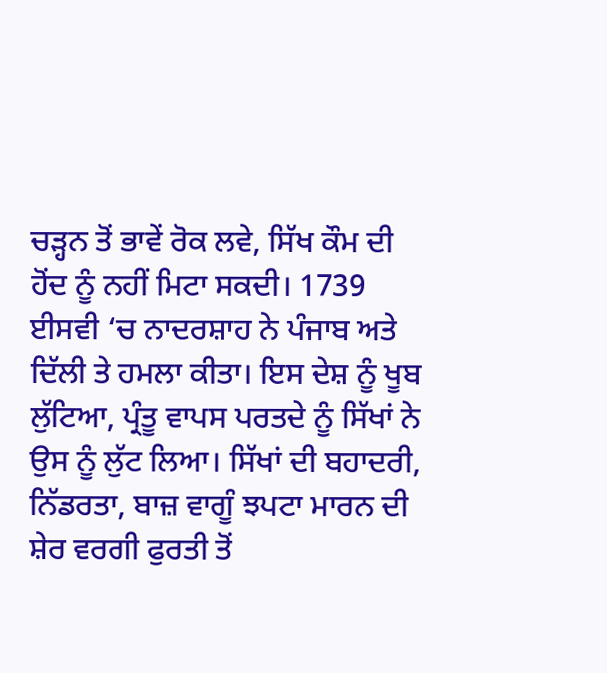ਚੜ੍ਹਨ ਤੋਂ ਭਾਵੇਂ ਰੋਕ ਲਵੇ, ਸਿੱਖ ਕੌਮ ਦੀ ਹੋਂਦ ਨੂੰ ਨਹੀਂ ਮਿਟਾ ਸਕਦੀ। 1739 ਈਸਵੀ ‘ਚ ਨਾਦਰਸ਼ਾਹ ਨੇ ਪੰਜਾਬ ਅਤੇ ਦਿੱਲੀ ਤੇ ਹਮਲਾ ਕੀਤਾ। ਇਸ ਦੇਸ਼ ਨੂੰ ਖੂਬ ਲੁੱਟਿਆ, ਪ੍ਰੰਤੂ ਵਾਪਸ ਪਰਤਦੇ ਨੂੰ ਸਿੱਖਾਂ ਨੇ ਉਸ ਨੂੰ ਲੁੱਟ ਲਿਆ। ਸਿੱਖਾਂ ਦੀ ਬਹਾਦਰੀ, ਨਿੱਡਰਤਾ, ਬਾਜ਼ ਵਾਗੂੰ ਝਪਟਾ ਮਾਰਨ ਦੀ ਸ਼ੇਰ ਵਰਗੀ ਫੁਰਤੀ ਤੋਂ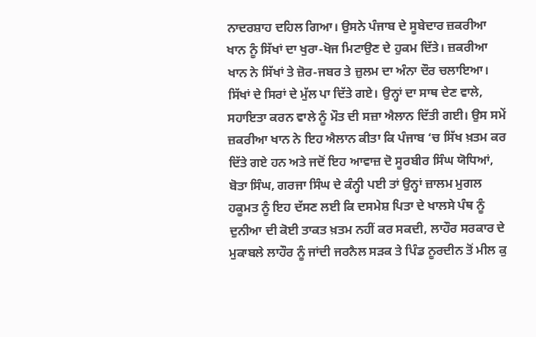ਨਾਦਰਸ਼ਾਹ ਦਹਿਲ ਗਿਆ। ਉਸਨੇ ਪੰਜਾਬ ਦੇ ਸੂਬੇਦਾਰ ਜ਼ਕਰੀਆ ਖਾਨ ਨੂੰ ਸਿੱਖਾਂ ਦਾ ਖੁਰਾ-ਖੋਜ ਮਿਟਾਉਣ ਦੇ ਹੁਕਮ ਦਿੱਤੇ। ਜ਼ਕਰੀਆ ਖਾਨ ਨੇ ਸਿੱਖਾਂ ਤੇ ਜ਼ੋਰ-ਜਬਰ ਤੇ ਜ਼ੁਲਮ ਦਾ ਅੰਨਾ ਦੌਰ ਚਲਾਇਆ।
ਸਿੱਖਾਂ ਦੇ ਸਿਰਾਂ ਦੇ ਮੁੱਲ ਪਾ ਦਿੱਤੇ ਗਏ। ਉਨ੍ਹਾਂ ਦਾ ਸਾਥ ਦੇਣ ਵਾਲੇ, ਸਹਾਇਤਾ ਕਰਨ ਵਾਲੇ ਨੂੰ ਮੌਤ ਦੀ ਸਜ਼ਾ ਐਲਾਨ ਦਿੱਤੀ ਗਈ। ਉਸ ਸਮੇਂ ਜ਼ਕਰੀਆ ਖਾਨ ਨੇ ਇਹ ਐਲਾਨ ਕੀਤਾ ਕਿ ਪੰਜਾਬ ‘ਚ ਸਿੱਖ ਖ਼ਤਮ ਕਰ ਦਿੱਤੇ ਗਏ ਹਨ ਅਤੇ ਜਦੋਂ ਇਹ ਆਵਾਜ਼ ਦੋ ਸੂਰਬੀਰ ਸਿੰਘ ਯੋਧਿਆਂ, ਬੋਤਾ ਸਿੰਘ, ਗਰਜਾ ਸਿੰਘ ਦੇ ਕੰਨ੍ਹੀ ਪਈ ਤਾਂ ਉਨ੍ਹਾਂ ਜ਼ਾਲਮ ਮੁਗਲ ਹਕੂਮਤ ਨੂੰ ਇਹ ਦੱਸਣ ਲਈ ਕਿ ਦਸਮੇਸ਼ ਪਿਤਾ ਦੇ ਖਾਲਸੇ ਪੰਥ ਨੂੰ ਦੁਨੀਆ ਦੀ ਕੋਈ ਤਾਕਤ ਖ਼ਤਮ ਨਹੀਂ ਕਰ ਸਕਦੀ, ਲਾਹੌਰ ਸਰਕਾਰ ਦੇ ਮੁਕਾਬਲੇ ਲਾਹੌਰ ਨੂੰ ਜਾਂਦੀ ਜਰਨੈਲ ਸੜਕ ਤੇ ਪਿੰਡ ਨੂਰਦੀਨ ਤੋਂ ਮੀਲ ਕੁ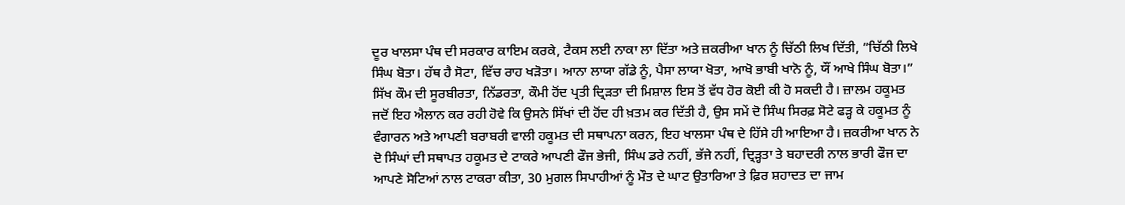ਦੂਰ ਖਾਲਸਾ ਪੰਥ ਦੀ ਸਰਕਾਰ ਕਾਇਮ ਕਰਕੇ, ਟੈਕਸ ਲਈ ਨਾਕਾ ਲਾ ਦਿੱਤਾ ਅਤੇ ਜ਼ਕਰੀਆ ਖਾਨ ਨੂੰ ਚਿੱਠੀ ਲਿਖ ਦਿੱਤੀ, ”ਚਿੱਠੀ ਲਿਖੇ ਸਿੰਘ ਬੋਤਾ। ਹੱਥ ਹੈ ਸੋਟਾ, ਵਿੱਚ ਰਾਹ ਖੜੋਤਾ। ਆਨਾ ਲਾਯਾ ਗੱਡੇ ਨੂੰ, ਪੈਸਾ ਲਾਯਾ ਖੋਤਾ, ਆਖੋ ਭਾਬੀ ਖਾਨੋ ਨੂੰ, ਯੌਂ ਆਖੇ ਸਿੰਘ ਬੋਤਾ।” ਸਿੱਖ ਕੌਮ ਦੀ ਸੂਰਬੀਰਤਾ, ਨਿੱਡਰਤਾ, ਕੌਮੀ ਹੋਂਦ ਪ੍ਰਤੀ ਦ੍ਰਿੜਤਾ ਦੀ ਮਿਸ਼ਾਲ ਇਸ ਤੋਂ ਵੱਧ ਹੋਰ ਕੋਈ ਕੀ ਹੋ ਸਕਦੀ ਹੈ। ਜ਼ਾਲਮ ਹਕੂਮਤ ਜਦੋਂ ਇਹ ਐਲਾਨ ਕਰ ਰਹੀ ਹੋਵੇ ਕਿ ਉਸਨੇ ਸਿੱਖਾਂ ਦੀ ਹੋਂਦ ਹੀ ਖ਼ਤਮ ਕਰ ਦਿੱਤੀ ਹੈ, ਉਸ ਸਮੇਂ ਦੋ ਸਿੰਘ ਸਿਰਫ਼ ਸੋਟੇ ਫੜ੍ਹ ਕੇ ਹਕੂਮਤ ਨੂੰ ਵੰਗਾਰਨ ਅਤੇ ਆਪਣੀ ਬਰਾਬਰੀ ਵਾਲੀ ਹਕੂਮਤ ਦੀ ਸਥਾਪਨਾ ਕਰਨ, ਇਹ ਖਾਲਸਾ ਪੰਥ ਦੇ ਹਿੱਸੇ ਹੀ ਆਇਆ ਹੈ। ਜ਼ਕਰੀਆ ਖਾਨ ਨੇ ਦੋ ਸਿੰਘਾਂ ਦੀ ਸਥਾਪਤ ਹਕੂਮਤ ਦੇ ਟਾਕਰੇ ਆਪਣੀ ਫੌਜ ਭੇਜੀ, ਸਿੰਘ ਡਰੇ ਨਹੀਂ, ਭੱਜੇ ਨਹੀਂ, ਦ੍ਰਿੜ੍ਹਤਾ ਤੇ ਬਹਾਦਰੀ ਨਾਲ ਭਾਰੀ ਫੌਜ ਦਾ ਆਪਣੇ ਸੋਟਿਆਂ ਨਾਲ ਟਾਕਰਾ ਕੀਤਾ, 30 ਮੁਗਲ ਸਿਪਾਹੀਆਂ ਨੂੰ ਮੌਤ ਦੇ ਘਾਟ ਉਤਾਰਿਆ ਤੇ ਫ਼ਿਰ ਸ਼ਹਾਦਤ ਦਾ ਜਾਮ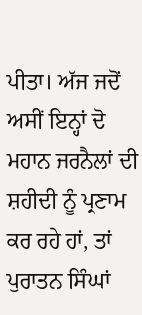ਪੀਤਾ। ਅੱਜ ਜਦੋਂ ਅਸੀਂ ਇਨ੍ਹਾਂ ਦੋ ਮਹਾਨ ਜਰਨੈਲਾਂ ਦੀ ਸ਼ਹੀਦੀ ਨੂੰ ਪ੍ਰਣਾਮ ਕਰ ਰਹੇ ਹਾਂ, ਤਾਂ ਪੁਰਾਤਨ ਸਿੰਘਾਂ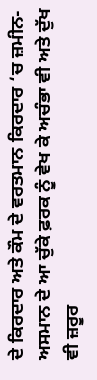ਦੇ ਕਿਰਦਾਰ ਅਤੇ ਕੌਮ ਦੇ ਵਰਤਮਾਨ ਕਿਰਦਾਰ ‘ਚ ਜ਼ਮੀਨ-ਅਸਮਾਨ ਦੇ ਆ ਚੁੱਕੇ ਫ਼ਰਕ ਨੂੰ ਵੇਖ ਕੇ ਅਚੰਭਾ ਵੀ ਅਤੇ ਦੁੱਖ ਵੀ ਜ਼ਰੂਰ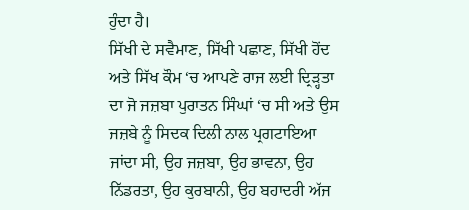ਹੁੰਦਾ ਹੈ।
ਸਿੱਖੀ ਦੇ ਸਵੈਮਾਣ, ਸਿੱਖੀ ਪਛਾਣ, ਸਿੱਖੀ ਹੋਂਦ ਅਤੇ ਸਿੱਖ ਕੌਮ ‘ਚ ਆਪਣੇ ਰਾਜ ਲਈ ਦ੍ਰਿੜ੍ਹਤਾ ਦਾ ਜੋ ਜਜ਼ਬਾ ਪੁਰਾਤਨ ਸਿੰਘਾਂ ‘ਚ ਸੀ ਅਤੇ ਉਸ ਜਜ਼ਬੇ ਨੂੰ ਸਿਦਕ ਦਿਲੀ ਨਾਲ ਪ੍ਰਗਟਾਇਆ ਜਾਂਦਾ ਸੀ, ਉਹ ਜਜ਼ਬਾ, ਉਹ ਭਾਵਨਾ, ਉਹ ਨਿੱਡਰਤਾ, ਉਹ ਕੁਰਬਾਨੀ, ਉਹ ਬਹਾਦਰੀ ਅੱਜ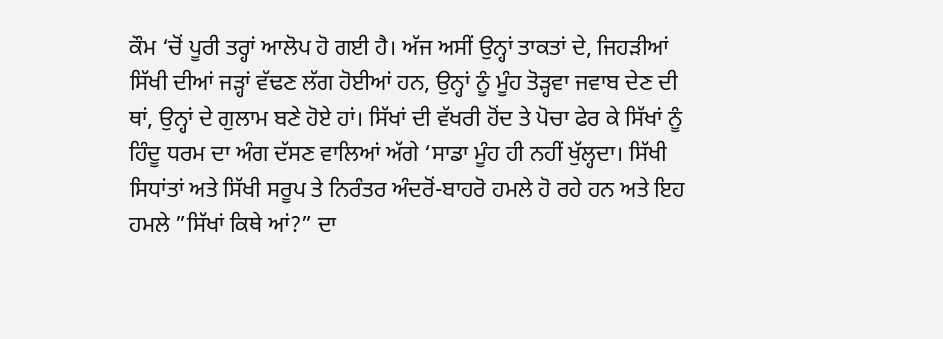ਕੌਮ ‘ਚੋਂ ਪੂਰੀ ਤਰ੍ਹਾਂ ਆਲੋਪ ਹੋ ਗਈ ਹੈ। ਅੱਜ ਅਸੀਂ ਉਨ੍ਹਾਂ ਤਾਕਤਾਂ ਦੇ, ਜਿਹੜੀਆਂ ਸਿੱਖੀ ਦੀਆਂ ਜੜ੍ਹਾਂ ਵੱਢਣ ਲੱਗ ਹੋਈਆਂ ਹਨ, ਉਨ੍ਹਾਂ ਨੂੰ ਮੂੰਹ ਤੋੜ੍ਹਵਾ ਜਵਾਬ ਦੇਣ ਦੀ ਥਾਂ, ਉਨ੍ਹਾਂ ਦੇ ਗੁਲਾਮ ਬਣੇ ਹੋਏ ਹਾਂ। ਸਿੱਖਾਂ ਦੀ ਵੱਖਰੀ ਹੋਂਦ ਤੇ ਪੋਚਾ ਫੇਰ ਕੇ ਸਿੱਖਾਂ ਨੂੰ ਹਿੰਦੂ ਧਰਮ ਦਾ ਅੰਗ ਦੱਸਣ ਵਾਲਿਆਂ ਅੱਗੇ ‘ਸਾਡਾ ਮੂੰਹ ਹੀ ਨਹੀਂ ਖੁੱਲ੍ਹਦਾ। ਸਿੱਖੀ ਸਿਧਾਂਤਾਂ ਅਤੇ ਸਿੱਖੀ ਸਰੂਪ ਤੇ ਨਿਰੰਤਰ ਅੰਦਰੋਂ-ਬਾਹਰੋ ਹਮਲੇ ਹੋ ਰਹੇ ਹਨ ਅਤੇ ਇਹ ਹਮਲੇ ”ਸਿੱਖਾਂ ਕਿਥੇ ਆਂ?” ਦਾ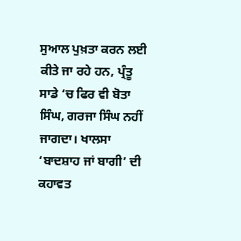ਸੁਆਲ ਪੁਖ਼ਤਾ ਕਰਨ ਲਈ ਕੀਤੇ ਜਾ ਰਹੇ ਹਨ, ਪ੍ਰੰਤੂ ਸਾਡੇ ‘ਚ ਫਿਰ ਵੀ ਬੋਤਾ ਸਿੰਘ, ਗਰਜਾ ਸਿੰਘ ਨਹੀਂ ਜਾਗਦਾ। ਖਾਲਸਾ ‘ਬਾਦਸ਼ਾਹ ਜਾਂ ਬਾਗੀ’ ਦੀ ਕਹਾਵਤ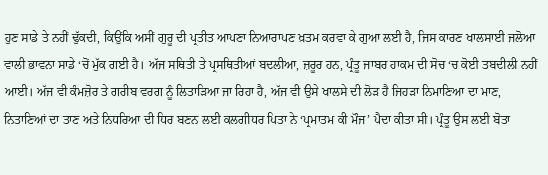ਹੁਣ ਸਾਡੇ ਤੇ ਨਹੀਂ ਢੁੱਕਦੀ, ਕਿਉਂਕਿ ਅਸੀਂ ਗੁਰੂ ਦੀ ਪ੍ਰਤੀਤ ਆਪਣਾ ਨਿਆਰਾਪਣ ਖ਼ਤਮ ਕਰਵਾ ਕੇ ਗੁਆ ਲਈ ਹੈ, ਜਿਸ ਕਾਰਣ ਖਾਲਸਾਈ ਜਲੋਆ ਵਾਲੀ ਭਾਵਨਾ ਸਾਡੇ ‘ਚੋਂ ਮੁੱਕ ਗਈ ਹੈ। ਅੱਜ ਸਥਿਤੀ ਤੇ ਪ੍ਰਸਥਿਤੀਆਂ ਬਦਲੀਆ, ਜ਼ਰੂਰ ਹਨ, ਪ੍ਰੰਤੂ ਜਾਬਰ ਹਾਕਮ ਦੀ ਸੋਚ ‘ਚ ਕੋਈ ਤਬਦੀਲੀ ਨਹੀਂ ਆਈ। ਅੱਜ ਵੀ ਕੰਮਜ਼ੋਰ ਤੇ ਗਰੀਬ ਵਰਗ ਨੂੰ ਲਿਤਾੜਿਆ ਜਾ ਰਿਹਾ ਹੈ, ਅੱਜ ਵੀ ਉਸੇ ਖਾਲਸੇ ਦੀ ਲੋੜ ਹੈ ਜਿਹੜਾ ਨਿਮਾਣਿਆ ਦਾ ਮਾਣ, ਨਿਤਾਣਿਆਂ ਦਾ ਤਾਣ ਅਤੇ ਨਿਧਰਿਆ ਦੀ ਧਿਰ ਬਣਨ ਲਈ ਕਲਗੀਧਰ ਪਿਤਾ ਨੇ ‘ਪ੍ਰਮਾਤਮ ਕੀ ਮੌਜ’ ਪੈਦਾ ਕੀਤਾ ਸੀ। ਪ੍ਰੰਤੂ ਉਸ ਲਈ ਬੋਤਾ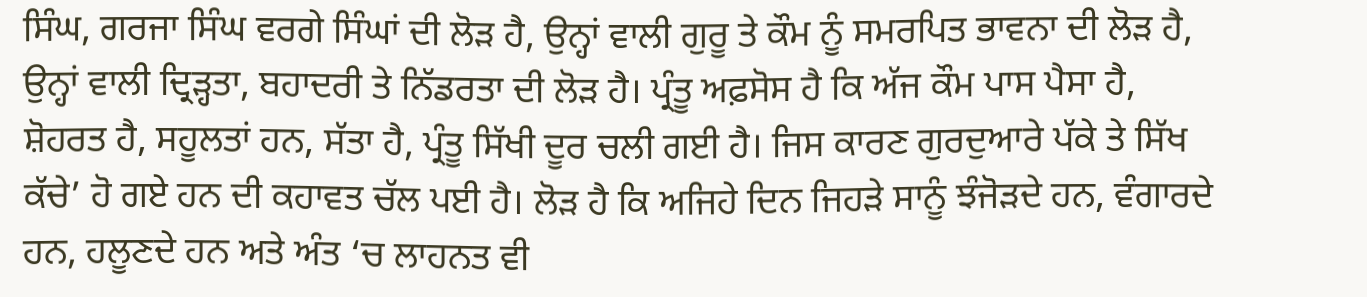ਸਿੰਘ, ਗਰਜਾ ਸਿੰਘ ਵਰਗੇ ਸਿੰਘਾਂ ਦੀ ਲੋੜ ਹੈ, ਉਨ੍ਹਾਂ ਵਾਲੀ ਗੁਰੂ ਤੇ ਕੌਮ ਨੂੰ ਸਮਰਪਿਤ ਭਾਵਨਾ ਦੀ ਲੋੜ ਹੈ, ਉਨ੍ਹਾਂ ਵਾਲੀ ਦ੍ਰਿੜ੍ਹਤਾ, ਬਹਾਦਰੀ ਤੇ ਨਿੱਡਰਤਾ ਦੀ ਲੋੜ ਹੈ। ਪ੍ਰੰਤੂ ਅਫ਼ਸੋਸ ਹੈ ਕਿ ਅੱਜ ਕੌਮ ਪਾਸ ਪੈਸਾ ਹੈ, ਸ਼ੋਹਰਤ ਹੈ, ਸਹੂਲਤਾਂ ਹਨ, ਸੱਤਾ ਹੈ, ਪ੍ਰੰਤੂ ਸਿੱਖੀ ਦੂਰ ਚਲੀ ਗਈ ਹੈ। ਜਿਸ ਕਾਰਣ ਗੁਰਦੁਆਰੇ ਪੱਕੇ ਤੇ ਸਿੱਖ ਕੱਚੇ’ ਹੋ ਗਏ ਹਨ ਦੀ ਕਹਾਵਤ ਚੱਲ ਪਈ ਹੈ। ਲੋੜ ਹੈ ਕਿ ਅਜਿਹੇ ਦਿਨ ਜਿਹੜੇ ਸਾਨੂੰ ਝੰਜੋੜਦੇ ਹਨ, ਵੰਗਾਰਦੇ ਹਨ, ਹਲੂਣਦੇ ਹਨ ਅਤੇ ਅੰਤ ‘ਚ ਲਾਹਨਤ ਵੀ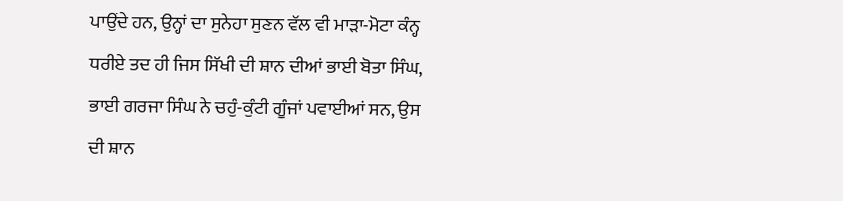ਪਾਉਂਦੇ ਹਨ, ਉਨ੍ਹਾਂ ਦਾ ਸੁਨੇਹਾ ਸੁਣਨ ਵੱਲ ਵੀ ਮਾੜਾ-ਮੋਟਾ ਕੰਨ੍ਹ ਧਰੀਏ ਤਦ ਹੀ ਜਿਸ ਸਿੱਖੀ ਦੀ ਸ਼ਾਨ ਦੀਆਂ ਭਾਈ ਬੋਤਾ ਸਿੰਘ, ਭਾਈ ਗਰਜਾ ਸਿੰਘ ਨੇ ਚਹੁੰ-ਕੁੰਟੀ ਗੂੰਜਾਂ ਪਵਾਈਆਂ ਸਨ, ਉਸ ਦੀ ਸ਼ਾਨ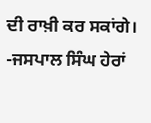ਦੀ ਰਾਖ਼ੀ ਕਰ ਸਕਾਂਗੇ।
-ਜਸਪਾਲ ਸਿੰਘ ਹੇਰਾਂ